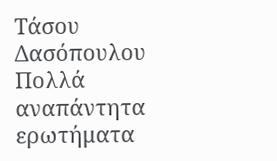Τάσου Δασόπουλου
Πολλά αναπάντητα ερωτήματα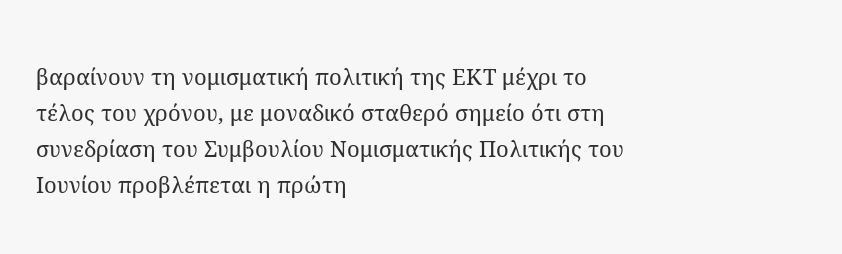βαραίνουν τη νομισματική πολιτική της ΕΚΤ μέχρι το τέλος του χρόνου, με μοναδικό σταθερό σημείο ότι στη συνεδρίαση του Συμβουλίου Νομισματικής Πολιτικής του Ιουνίου προβλέπεται η πρώτη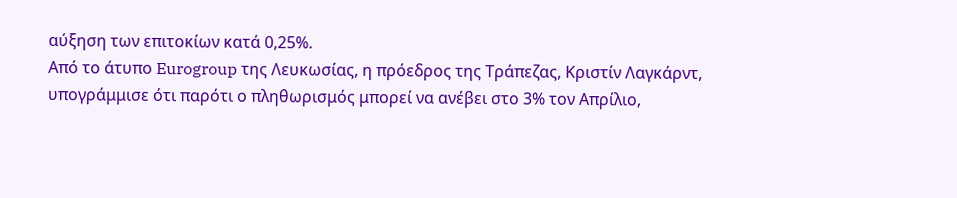αύξηση των επιτοκίων κατά 0,25%.
Από το άτυπο Eurogroup της Λευκωσίας, η πρόεδρος της Τράπεζας, Κριστίν Λαγκάρντ, υπογράμμισε ότι παρότι ο πληθωρισμός μπορεί να ανέβει στο 3% τον Απρίλιο,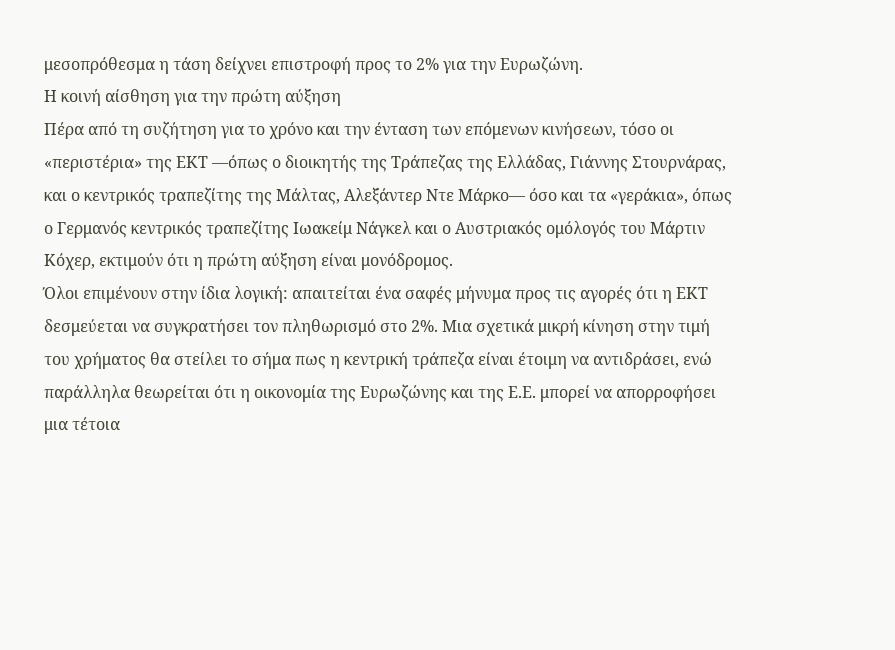μεσοπρόθεσμα η τάση δείχνει επιστροφή προς το 2% για την Ευρωζώνη.
Η κοινή αίσθηση για την πρώτη αύξηση
Πέρα από τη συζήτηση για το χρόνο και την ένταση των επόμενων κινήσεων, τόσο οι «περιστέρια» της ΕΚΤ —όπως ο διοικητής της Τράπεζας της Ελλάδας, Γιάννης Στουρνάρας, και ο κεντρικός τραπεζίτης της Μάλτας, Αλεξάντερ Ντε Μάρκο— όσο και τα «γεράκια», όπως ο Γερμανός κεντρικός τραπεζίτης Ιωακείμ Νάγκελ και ο Αυστριακός ομόλογός του Μάρτιν Κόχερ, εκτιμούν ότι η πρώτη αύξηση είναι μονόδρομος.
Όλοι επιμένουν στην ίδια λογική: απαιτείται ένα σαφές μήνυμα προς τις αγορές ότι η ΕΚΤ δεσμεύεται να συγκρατήσει τον πληθωρισμό στο 2%. Μια σχετικά μικρή κίνηση στην τιμή του χρήματος θα στείλει το σήμα πως η κεντρική τράπεζα είναι έτοιμη να αντιδράσει, ενώ παράλληλα θεωρείται ότι η οικονομία της Ευρωζώνης και της Ε.Ε. μπορεί να απορροφήσει μια τέτοια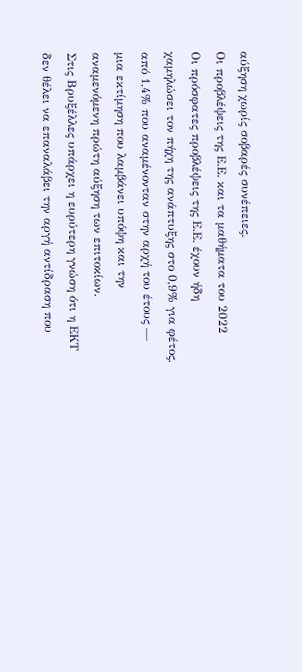αύξηση χωρίς σοβαρές συνέπειες.
Οι προβλέψεις της Ε.Ε. και τα μαθήματα του 2022
Οι πρόσφατες προβλέψεις της Ε.Ε. έχουν ήδη χαμηλώσει τον πήχη της ανάπτυξης στο 0,9% για φέτος, από 1,4% που αναμένονταν στην αρχή του έτους — μια εκτίμηση που λαμβάνει υπόψη και την αναμενόμενη πρώτη αύξηση των επιτοκίων.
Στις Βρυξέλλες υπάρχει η ευρύτερη γνώση ότι η ΕΚΤ δεν θέλει να επαναλάβει την αργή αντίδραση που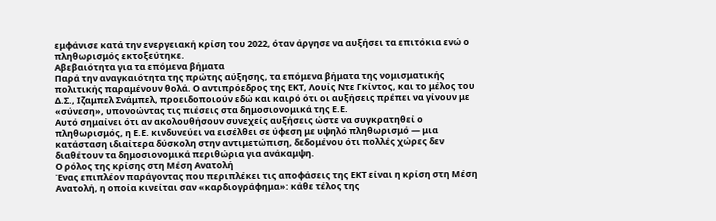εμφάνισε κατά την ενεργειακή κρίση του 2022, όταν άργησε να αυξήσει τα επιτόκια ενώ ο πληθωρισμός εκτοξεύτηκε.
Αβεβαιότητα για τα επόμενα βήματα
Παρά την αναγκαιότητα της πρώτης αύξησης, τα επόμενα βήματα της νομισματικής πολιτικής παραμένουν θολά. Ο αντιπρόεδρος της ΕΚΤ, Λουίς Ντε Γκίντος, και το μέλος του Δ.Σ., Ιζαμπελ Σνάμπελ, προειδοποιούν εδώ και καιρό ότι οι αυξήσεις πρέπει να γίνουν με «σύνεση», υπονοώντας τις πιέσεις στα δημοσιονομικά της Ε.Ε.
Αυτό σημαίνει ότι αν ακολουθήσουν συνεχείς αυξήσεις ώστε να συγκρατηθεί ο πληθωρισμός, η Ε.Ε. κινδυνεύει να εισέλθει σε ύφεση με υψηλό πληθωρισμό — μια κατάσταση ιδιαίτερα δύσκολη στην αντιμετώπιση, δεδομένου ότι πολλές χώρες δεν διαθέτουν τα δημοσιονομικά περιθώρια για ανάκαμψη.
Ο ρόλος της κρίσης στη Μέση Ανατολή
Ένας επιπλέον παράγοντας που περιπλέκει τις αποφάσεις της ΕΚΤ είναι η κρίση στη Μέση Ανατολή, η οποία κινείται σαν «καρδιογράφημα»: κάθε τέλος της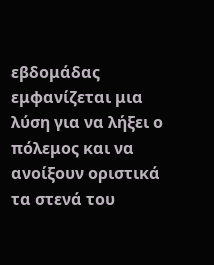εβδομάδας εμφανίζεται μια λύση για να λήξει ο πόλεμος και να ανοίξουν οριστικά τα στενά του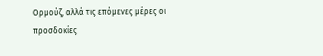Ορμούζ, αλλά τις επόμενες μέρες οι προσδοκίες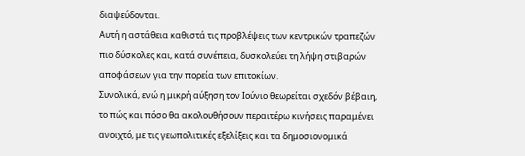διαψεύδονται.
Αυτή η αστάθεια καθιστά τις προβλέψεις των κεντρικών τραπεζών πιο δύσκολες και, κατά συνέπεια, δυσκολεύει τη λήψη στιβαρών αποφάσεων για την πορεία των επιτοκίων.
Συνολικά, ενώ η μικρή αύξηση τον Ιούνιο θεωρείται σχεδόν βέβαιη, το πώς και πόσο θα ακολουθήσουν περαιτέρω κινήσεις παραμένει ανοιχτό, με τις γεωπολιτικές εξελίξεις και τα δημοσιονομικά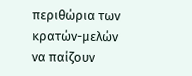περιθώρια των κρατών-μελών να παίζουν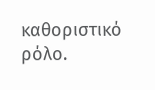καθοριστικό ρόλο.